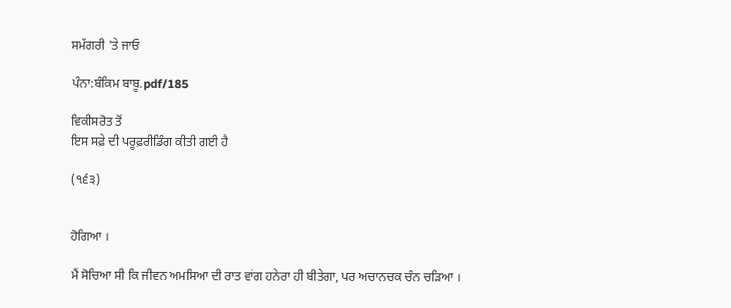ਸਮੱਗਰੀ 'ਤੇ ਜਾਓ

ਪੰਨਾ:ਬੰਕਿਮ ਬਾਬੂ.pdf/185

ਵਿਕੀਸਰੋਤ ਤੋਂ
ਇਸ ਸਫ਼ੇ ਦੀ ਪਰੂਫ਼ਰੀਡਿੰਗ ਕੀਤੀ ਗਈ ਹੈ

(੧੬੩)


ਹੋਗਿਆ ।

ਮੈਂ ਸੋਚਿਆ ਸੀ ਕਿ ਜੀਵਨ ਅਮਸਿਆ ਦੀ ਰਾਤ ਵਾਂਗ ਹਨੇਰਾ ਹੀ ਬੀਤੇਗਾ, ਪਰ ਅਚਾਨਚਕ ਚੰਨ ਚੜਿਆ ।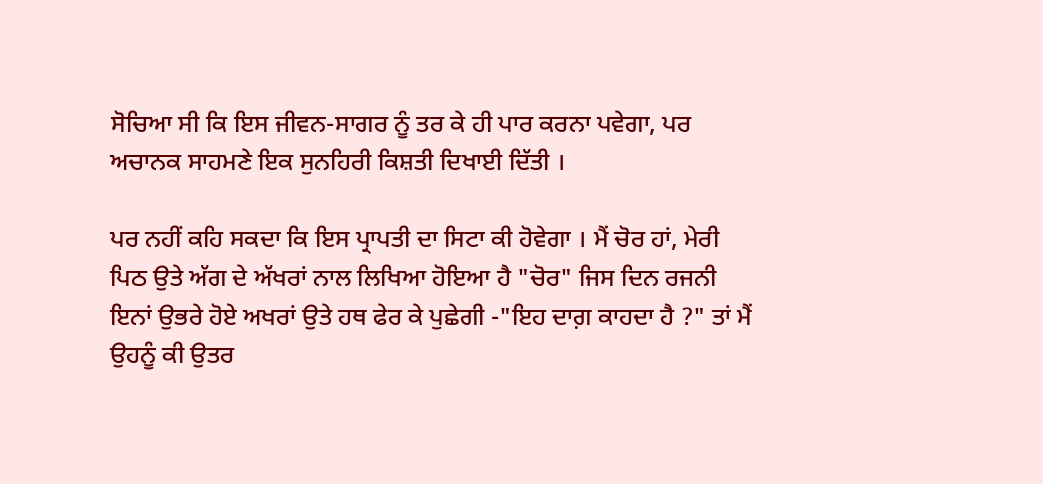ਸੋਚਿਆ ਸੀ ਕਿ ਇਸ ਜੀਵਨ-ਸਾਗਰ ਨੂੰ ਤਰ ਕੇ ਹੀ ਪਾਰ ਕਰਨਾ ਪਵੇਗਾ, ਪਰ ਅਚਾਨਕ ਸਾਹਮਣੇ ਇਕ ਸੁਨਹਿਰੀ ਕਿਸ਼ਤੀ ਦਿਖਾਈ ਦਿੱਤੀ ।

ਪਰ ਨਹੀਂ ਕਹਿ ਸਕਦਾ ਕਿ ਇਸ ਪ੍ਰਾਪਤੀ ਦਾ ਸਿਟਾ ਕੀ ਹੋਵੇਗਾ । ਮੈਂ ਚੋਰ ਹਾਂ, ਮੇਰੀ ਪਿਠ ਉਤੇ ਅੱਗ ਦੇ ਅੱਖਰਾਂ ਨਾਲ ਲਿਖਿਆ ਹੋਇਆ ਹੈ "ਚੋਰ" ਜਿਸ ਦਿਨ ਰਜਨੀ ਇਨਾਂ ਉਭਰੇ ਹੋਏ ਅਖਰਾਂ ਉਤੇ ਹਥ ਫੇਰ ਕੇ ਪੁਛੇਗੀ -"ਇਹ ਦਾਗ਼ ਕਾਹਦਾ ਹੈ ?" ਤਾਂ ਮੈਂ ਉਹਨੂੰ ਕੀ ਉਤਰ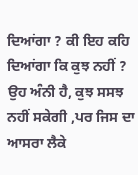ਦਿਆਂਗਾ ? ਕੀ ਇਹ ਕਹਿ ਦਿਆਂਗਾ ਕਿ ਕੁਝ ਨਹੀਂ ? ਉਹ ਅੰਨੀ ਹੈ, ਕੁਝ ਸਸਝ ਨਹੀਂ ਸਕੇਗੀ ,ਪਰ ਜਿਸ ਦਾ ਆਸਰਾ ਲੈਕੇ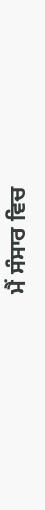ਮੈਂ ਸੰਸਾਰ ਵਿਚ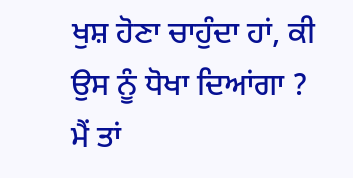ਖੁਸ਼ ਹੋਣਾ ਚਾਹੁੰਦਾ ਹਾਂ, ਕੀ ਉਸ ਨੂੰ ਧੋਖਾ ਦਿਆਂਗਾ ? ਮੈਂ ਤਾਂ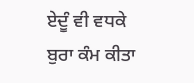ਏਦੂੰ ਵੀ ਵਧਕੇ ਬੁਰਾ ਕੰਮ ਕੀਤਾ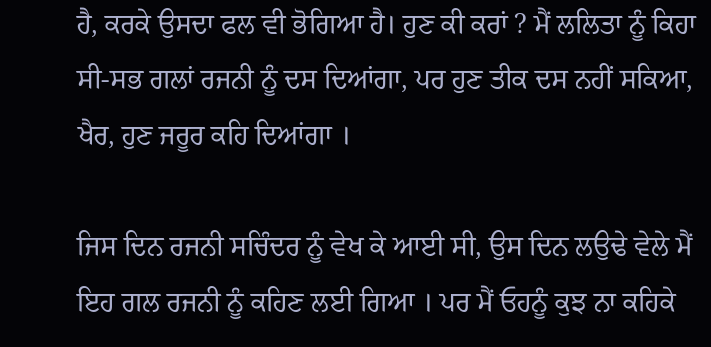ਹੈ, ਕਰਕੇ ਉਸਦਾ ਫਲ ਵੀ ਭੋਗਿਆ ਹੈ। ਹੁਣ ਕੀ ਕਰਾਂ ? ਮੈਂ ਲਲਿਤਾ ਨੂੰ ਕਿਹਾ ਸੀ-ਸਭ ਗਲਾਂ ਰਜਨੀ ਨੂੰ ਦਸ ਦਿਆਂਗਾ, ਪਰ ਹੁਣ ਤੀਕ ਦਸ ਨਹੀਂ ਸਕਿਆ, ਖੈਰ, ਹੁਣ ਜਰੂਰ ਕਹਿ ਦਿਆਂਗਾ ।

ਜਿਸ ਦਿਨ ਰਜਨੀ ਸਚਿੰਦਰ ਨੂੰ ਵੇਖ ਕੇ ਆਈ ਸੀ, ਉਸ ਦਿਨ ਲਉਢੇ ਵੇਲੇ ਮੈਂ ਇਹ ਗਲ ਰਜਨੀ ਨੂੰ ਕਹਿਣ ਲਈ ਗਿਆ । ਪਰ ਮੈਂ ਓਹਨੂੰ ਕੁਝ ਨਾ ਕਹਿਕੇ